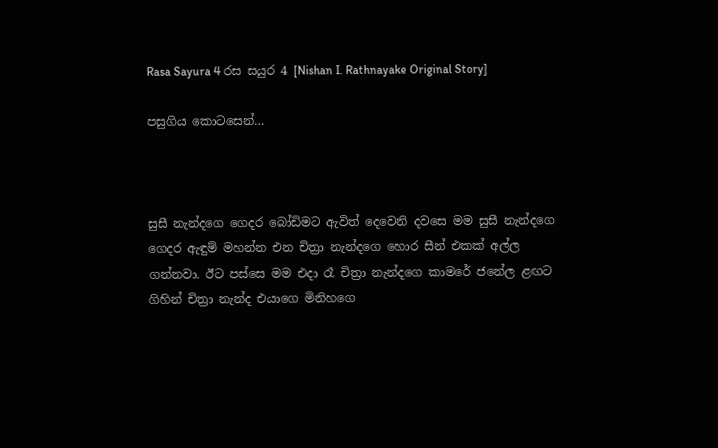Rasa Sayura 4 රස සයුර 4 [Nishan I. Rathnayake Original Story]

පසුගිය කොටසෙන්…



සුසී නැන්දගෙ ගෙදර බෝඩිමට ඇවිත් දෙවෙනි දවසෙ මම සුසී නැන්දගෙ ගෙදර ඇඳුම් මහන්න එන චිත්‍රා නැන්දගෙ හොර සීන් එකක් අල්ල ගන්නවා. ඊට පස්සෙ මම එදා රෑ චිත්‍රා නැන්දගෙ කාමරේ ජනේල ළඟට ගිහින් චිත්‍රා නැන්ද එයාගෙ මිනිහගෙ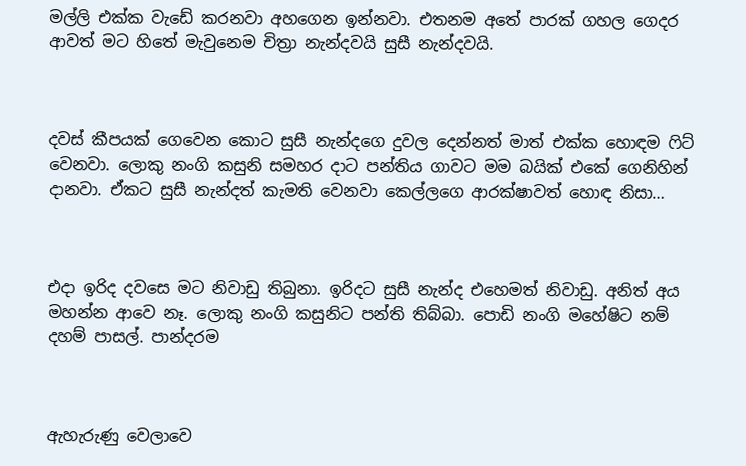මල්ලි එක්ක වැඩේ කරනවා අහගෙන ඉන්නවා. එතනම අතේ පාරක් ගහල ගෙදර ආවත් මට හිතේ මැවුනෙම චිත්‍රා නැන්දවයි සුසී නැන්දවයි.



දවස් කීපයක් ගෙවෙන කොට සුසී නැන්දගෙ දුවල දෙන්නත් මාත් එක්ක හොඳම ෆිට් වෙනවා. ලොකු නංගි කසුනි සමහර දාට පන්තිය ගාවට මම බයික් එකේ ගෙනිහින් දානවා. ඒකට සුසී නැන්දත් කැමති වෙනවා කෙල්ලගෙ ආරක්ෂාවත් හොඳ නිසා…



එදා ඉරිද දවසෙ මට නිවාඩු තිබුනා. ඉරිදට සුසී නැන්ද එහෙමත් නිවාඩු. අනිත් අය මහන්න ආවෙ නෑ. ලොකු නංගි කසුනිට පන්ති තිබ්බා. පොඩි නංගි මහේෂිට නම් දහම් පාසල්. පාන්දරම



ඇහැරුණු වෙලාවෙ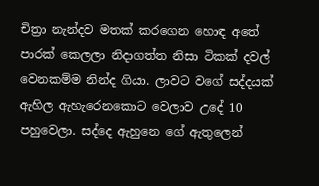චිත්‍රා නැන්දව මතක් කරගෙන හොඳ අතේ පාරක් කෙලලා නිදාගත්ත නිසා ටිකක් දවල් වෙනකම්ම නින්ද ගියා. ලාවට වගේ සද්දයක් ඇහිල ඇහැරෙනකොට වෙලාව උදේ 10 පහුවෙලා. සද්දෙ ඇහුනෙ ගේ ඇතුලෙන්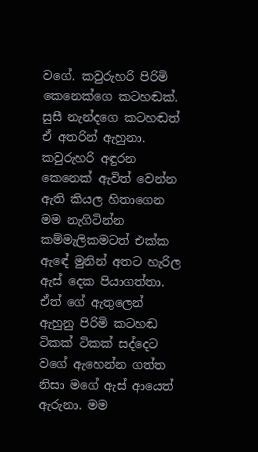වගේ. කවුරුහරි පිරිමි කෙනෙක්ගෙ කටහඬක්. සුසී නැන්දගෙ කටහඬත් ඒ අතරින් ඇහුනා. කවුරුහරි අඳුරන කෙනෙක් ඇවිත් වෙන්න ඇති කියල හිතාගෙන මම නැගිටින්න කම්මැලිකමටත් එක්ක ඇඳේ මුනින් අතට හැරිල ඇස් දෙක පියාගත්තා. ඒත් ගේ ඇතුලෙන් ඇහුනු පිරිමි කටහඬ ටිකක් ටිකක් සද්දෙට වගේ ඇහෙන්න ගත්ත නිසා මගේ ඇස් ආයෙත් ඇරුනා. මම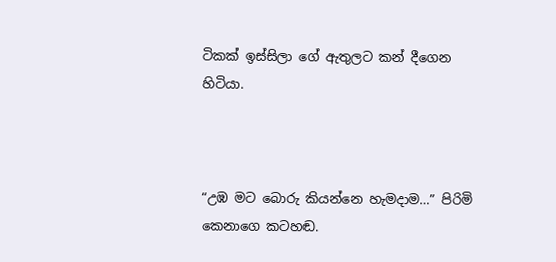ටිකක් ඉස්සිලා ගේ ඇතුලට කන් දීගෙන හිටියා.



“උඹ මට බොරු කියන්නෙ හැමදාම…” පිරිමි කෙනාගෙ කටහඬ.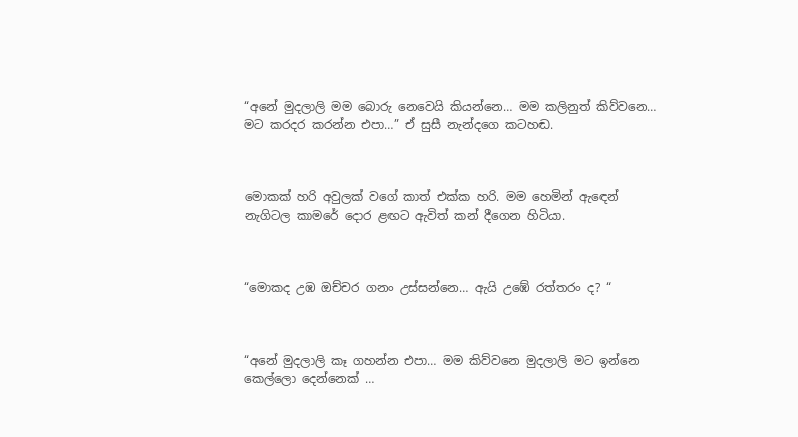“අනේ මුදලාලි මම බොරු නෙවෙයි කියන්නෙ… මම කලිනුත් කිව්වනෙ… මට කරදර කරන්න එපා…” ඒ සුසී නැන්දගෙ කටහඬ.



මොකක් හරි අවුලක් වගේ කාත් එක්ක හරි. මම හෙමින් ඇඳෙන් නැගිටල කාමරේ දොර ළඟට ඇවිත් කන් දීගෙන හිටියා.



“මොකද උඹ ඔච්චර ගනං උස්සන්නෙ… ඇයි උඹේ රත්තරං ද? “



“අනේ මුදලාලි කෑ ගහන්න එපා… මම කිව්වනෙ මුදලාලි මට ඉන්නෙ කෙල්ලො දෙන්නෙක් …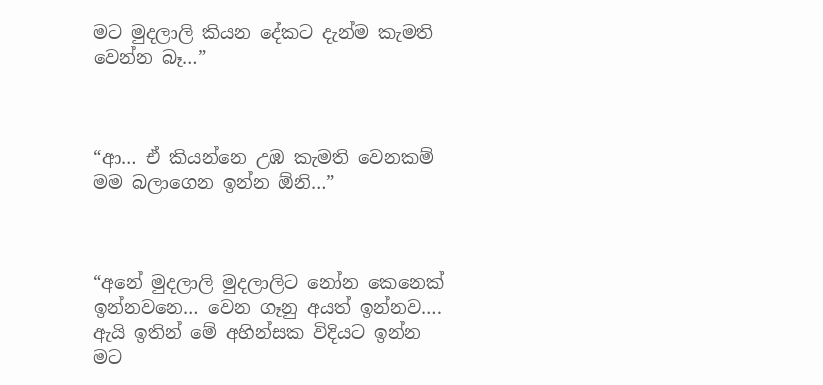මට මුදලාලි කියන දේකට දැන්ම කැමති වෙන්න බෑ…”



“ආ… ඒ කියන්නෙ උඹ කැමති වෙනකම් මම බලාගෙන ඉන්න ඕනි…”



“අනේ මුදලාලි මුදලාලිට නෝන කෙනෙක් ඉන්නවනෙ… වෙන ගෑනු අයත් ඉන්නව…. ඇයි ඉතින් මේ අහින්සක විදියට ඉන්න මට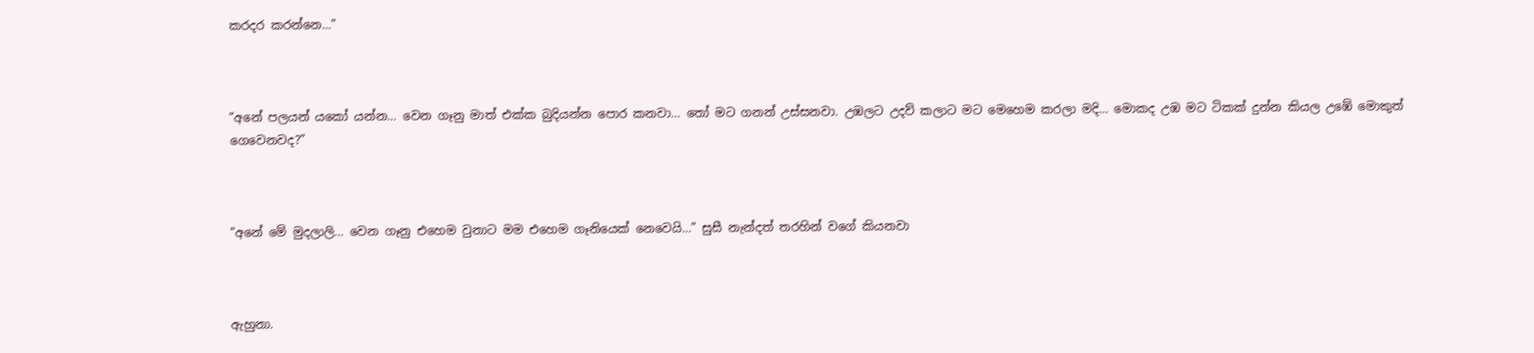කරදර කරන්නෙ…”



“අනේ පලයන් යකෝ යන්න… වෙන ගෑනු මාත් එක්ක බුදියන්න පොර කනවා… තෝ මට ගනන් උස්සනවා. උඹලට උදව් කලාට මට මෙහෙම කරලා මදි… මොකද උඹ මට ටිකක් දුන්න කියල උඹේ මොකුත් ගෙවෙනවද?”



“අනේ මේ මුදලාලි… වෙන ගෑනු එහෙම වුනාට මම එහෙම ගෑනියෙක් නෙවෙයි…” සුසී නැන්දත් තරහින් වගේ කියනවා



ඇහුනා.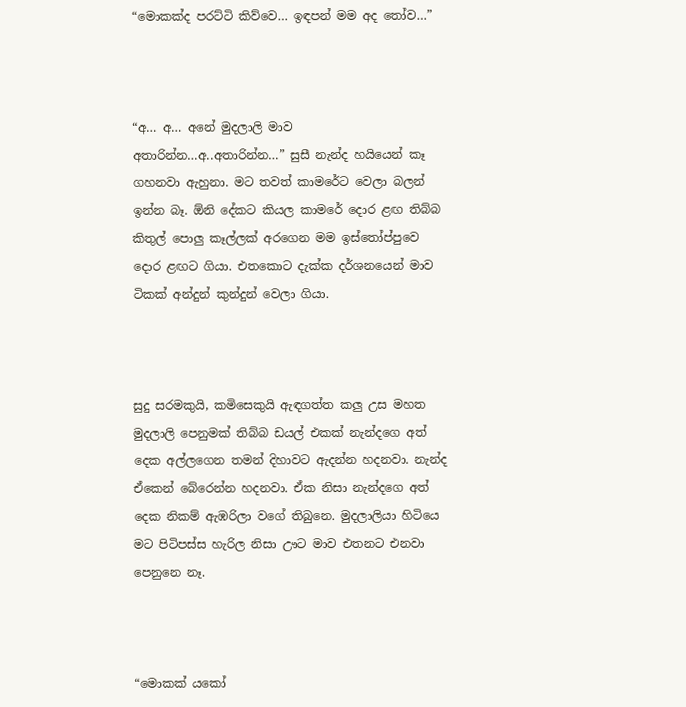“මොකක්ද පරට්ටි කිව්වෙ… ඉඳපන් මම අද තෝව…”



“අ… අ… අනේ මුදලාලි මාව අතාරින්න…අ..අතාරින්න…” සුසී නැන්ද හයියෙන් කෑ ගහනවා ඇහුනා. මට තවත් කාමරේට වෙලා බලන් ඉන්න බෑ. ඕනි දේකට කියල කාමරේ දොර ළඟ තිබ්බ කිතුල් පොලු කෑල්ලක් අරගෙන මම ඉස්තෝප්පුවෙ දොර ළඟට ගියා. එතකොට දැක්ක දර්ශනයෙන් මාව ටිකක් අන්දුන් කුන්දුන් වෙලා ගියා.



සුදු සරමකුයි, කමිසෙකුයි ඇඳගත්ත කලු උස මහත මුදලාලි පෙනුමක් තිබ්බ ඩයල් එකක් නැන්දගෙ අත් දෙක අල්ලගෙන තමන් දිහාවට ඇදන්න හදනවා. නැන්ද ඒකෙන් බේරෙන්න හදනවා. ඒක නිසා නැන්දගෙ අත් දෙක නිකම් ඇඹරිලා වගේ තිබුනෙ. මුදලාලියා හිටියෙ මට පිටිපස්ස හැරිල නිසා ඌට මාව එතනට එනවා පෙනුනෙ නෑ.



“මොකක් යකෝ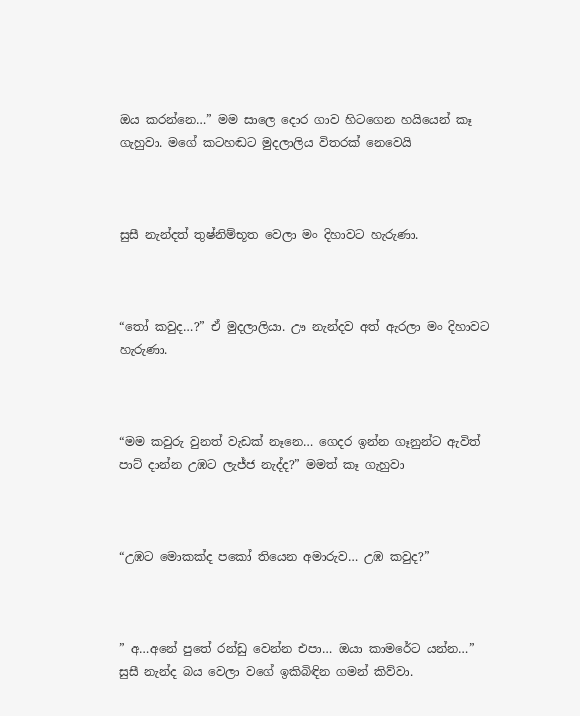ඔය කරන්නෙ…” මම සාලෙ දොර ගාව හිටගෙන හයියෙන් කෑ ගැහුවා. මගේ කටහඬට මුදලාලිය විතරක් නෙවෙයි



සුසී නැන්දත් තුෂ්නිම්භූත වෙලා මං දිහාවට හැරුණා.



“තෝ කවුද…?” ඒ මුදලාලියා. ඌ නැන්දව අත් ඇරලා මං දිහාවට හැරුණා.



“මම කවුරු වුනත් වැඩක් නෑනෙ… ගෙදර ඉන්න ගෑනුන්ට ඇවිත් පාට් දාන්න උඹට ලැජ්ජ නැද්ද?” මමත් කෑ ගැහුවා



“උඹට මොකක්ද පකෝ තියෙන අමාරුව… උඹ කවුද?”



” අ…අනේ පුතේ රන්ඩු වෙන්න එපා… ඔයා කාමරේට යන්න…” සුසී නැන්ද බය වෙලා වගේ ඉකිබිඳින ගමන් කිව්වා.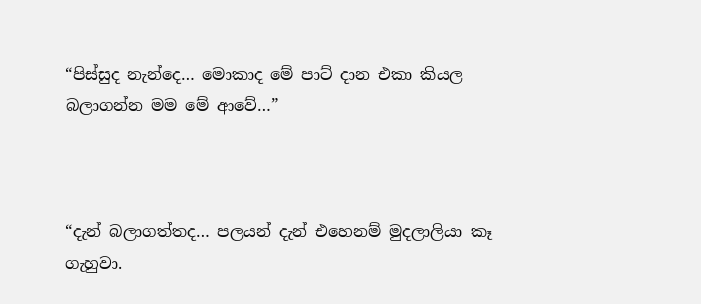“පිස්සුද නැන්දෙ… මොකාද මේ පාට් දාන එකා කියල බලාගන්න මම මේ ආවේ…”



“දැන් බලාගත්තද… පලයන් දැන් එහෙනම් මුදලාලියා කෑ ගැහුවා.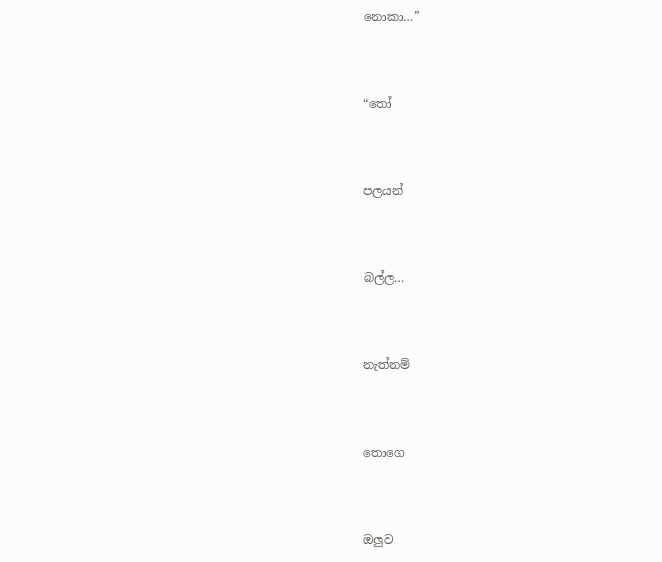නොකා…”



“තෝ



පලයන්



බල්ල…



නැත්නම්



තොගෙ



ඔලුව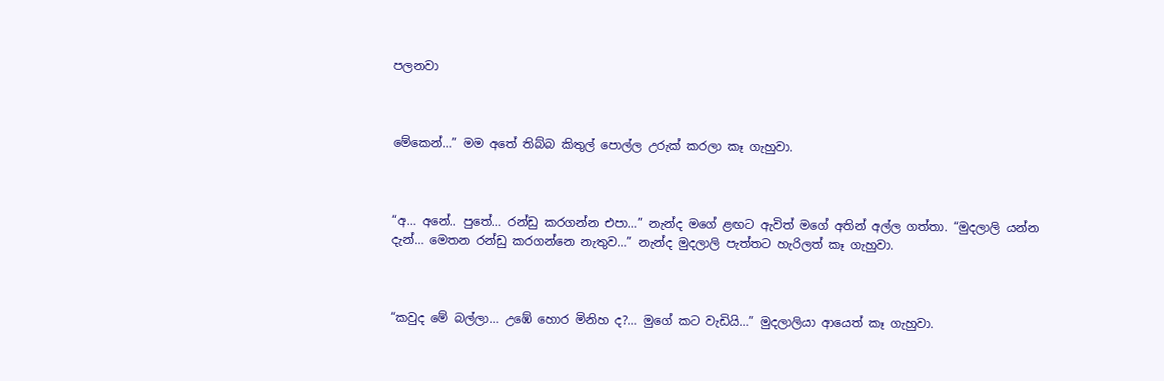පලනවා



මේකෙන්…” මම අතේ තිබ්බ කිතුල් පොල්ල උරුක් කරලා කෑ ගැහුවා.



“අ… අනේ.. පුතේ… රන්ඩු කරගන්න එපා…” නැන්ද මගේ ළඟට ඇවිත් මගේ අතින් අල්ල ගත්තා. “මුදලාලි යන්න දැන්… මෙතන රන්ඩු කරගන්නෙ නැතුව…” නැන්ද මුදලාලි පැත්තට හැරිලත් කෑ ගැහුවා.



“කවුද මේ බල්ලා… උඹේ හොර මිනිහ ද?… මුගේ කට වැඩියි…” මුදලාලියා ආයෙත් කෑ ගැහුවා.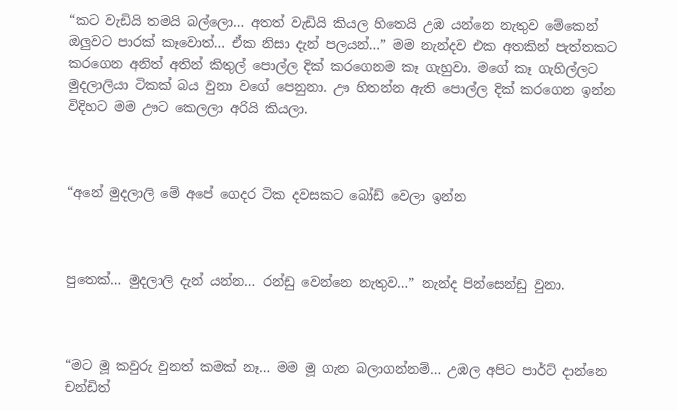“කට වැඩියි තමයි බල්ලො… අතත් වැඩියි කියල හිතෙයි උඹ යන්නෙ නැතුව මේකෙන් ඔලුවට පාරක් කෑවොත්… ඒක නිසා දැන් පලයන්…” මම නැන්දව එක අතකින් පැත්තකට කරගෙන අනිත් අතින් කිතුල් පොල්ල දික් කරගෙනම කෑ ගැහුවා. මගේ කෑ ගැහිල්ලට මුදලාලියා ටිකක් බය වුනා වගේ පෙනුනා. ඌ හිතන්න ඇති පොල්ල දික් කරගෙන ඉන්න විදිහට මම ඌට කෙලලා අරියි කියලා.



“අනේ මුදලාලි මේ අපේ ගෙදර ටික දවසකට බෝඩ් වෙලා ඉන්න



පුතෙක්… මුදලාලි දැන් යන්න… රන්ඩු වෙන්නෙ නැතුව…” නැන්ද පින්සෙන්ඩු වුනා.



“මට මූ කවුරු වුනත් කමක් නෑ… මම මූ ගැන බලාගන්නම්… උඹල අපිට පාර්ට් දාන්නෙ චන්ඩිත්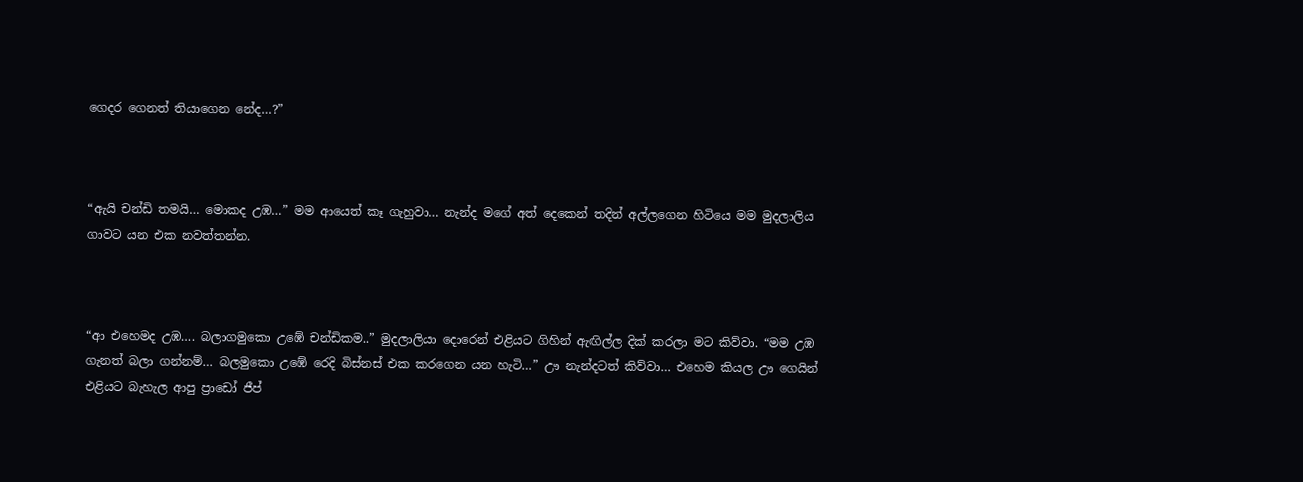ගෙදර ගෙනත් තියාගෙන නේද…?”



“ඇයි චන්ඩි තමයි… මොකද උඹ…” මම ආයෙත් කෑ ගැහුවා… නැන්ද මගේ අත් දෙකෙන් තදින් අල්ලගෙන හිටියෙ මම මුදලාලිය ගාවට යන එක නවත්තන්න.



“ආ එහෙමද උඹ…. බලාගමුකො උඹේ චන්ඩිකම..” මුදලාලියා දොරෙන් එළියට ගිහින් ඇඟිල්ල දික් කරලා මට කිව්වා. “මම උඹ ගැනත් බලා ගන්නම්… බලමුකො උඹේ රෙදි බිස්නස් එක කරගෙන යන හැටි…” ඌ නැන්දටත් කිව්වා… එහෙම කියල ඌ ගෙයින් එළියට බැහැල ආපු ප්‍රාඩෝ ජීප්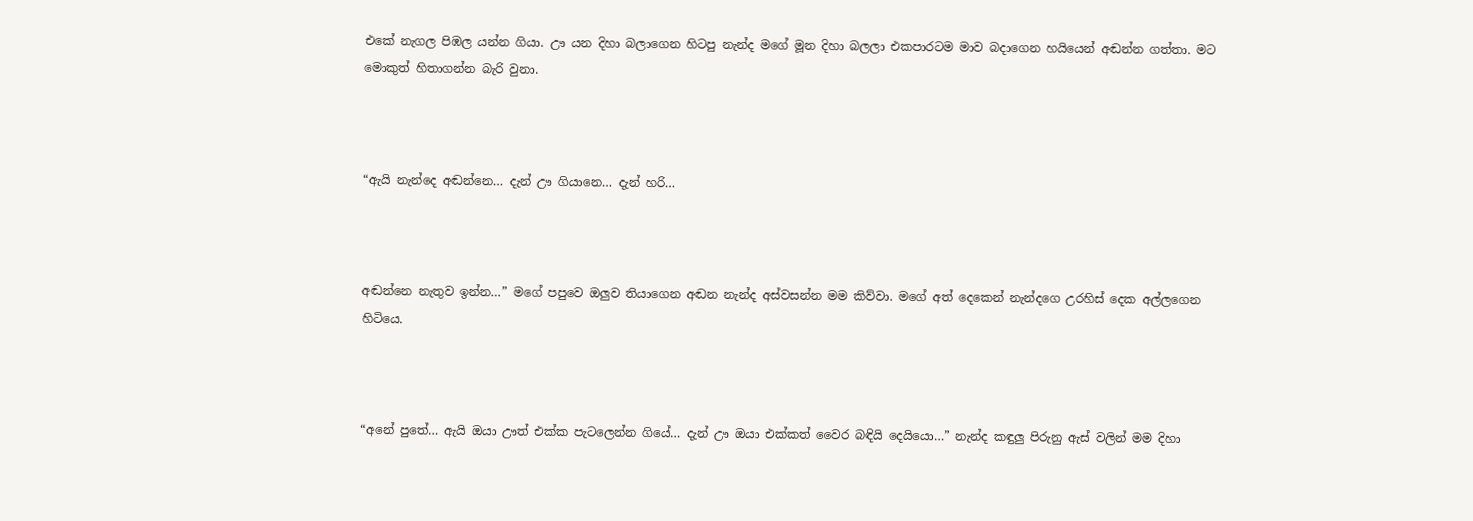එකේ නැගල පිඹල යන්න ගියා. ඌ යන දිහා බලාගෙන හිටපු නැන්ද මගේ මූන දිහා බලලා එකපාරටම මාව බදාගෙන හයියෙන් අඬන්න ගත්තා. මට මොකුත් හිතාගන්න බැරි වුනා.



“ඇයි නැන්දෙ අඬන්නෙ… දැන් ඌ ගියානෙ… දැන් හරි…



අඬන්නෙ නැතුව ඉන්න…” මගේ පපුවෙ ඔලුව තියාගෙන අඬන නැන්ද අස්වසන්න මම කිව්වා. මගේ අත් දෙකෙන් නැන්දගෙ උරහිස් දෙක අල්ලගෙන හිටියෙ.



“අනේ පුතේ… ඇයි ඔයා ඌත් එක්ක පැටලෙන්න ගියේ… දැන් ඌ ඔයා එක්කත් වෛර බඳියි දෙයියො…” නැන්ද කඳුලු පිරුනු ඇස් වලින් මම දිහා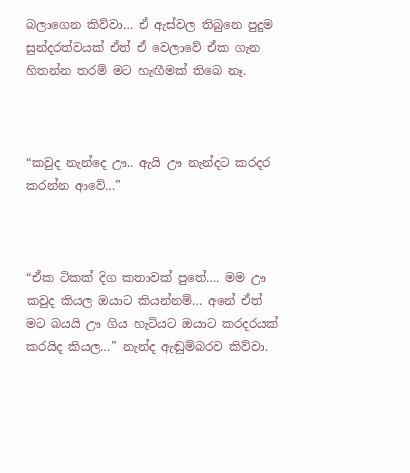බලාගෙන කිව්වා… ඒ ඇස්වල තිබුනෙ පුදුම සුන්දරත්වයක් ඒත් ඒ වෙලාවේ ඒක ගැන හිතන්න තරම් මට හැඟීමක් තිබෙ නෑ.



“කවුද නැන්දෙ ඌ.. ඇයි ඌ නැන්දට කරදර කරන්න ආවේ…”



“ඒක ටිකක් දිග කතාවක් පුතේ…. මම ඌ කවුද කියල ඔයාට කියන්නම්… අනේ ඒත් මට බයයි ඌ ගිය හැටියට ඔයාට කරදරයක් කරයිද කියල…” නැන්ද ඇඬුම්බරව කිව්වා.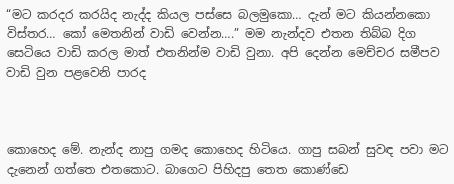“මට කරදර කරයිද නැද්ද කියල පස්සෙ බලමුකො… දැන් මට කියන්නකො විස්තර… කෝ මෙතනින් වාඩි වෙන්න….” මම නැන්දව එතන තිබ්බ දිග සෙටියෙ වාඩි කරල මාත් එතනින්ම වාඩි වුනා. අපි දෙන්න මෙච්චර සමීපව වාඩි වුන පළවෙනි පාරද



කොහෙද මේ. නැන්ද නාපු ගමද කොහෙද හිටියෙ. ගාපු සබන් සුවඳ පවා මට දැනෙන් ගත්තෙ එතකොට. බාගෙට පිහිදපු තෙත කොණ්ඩෙ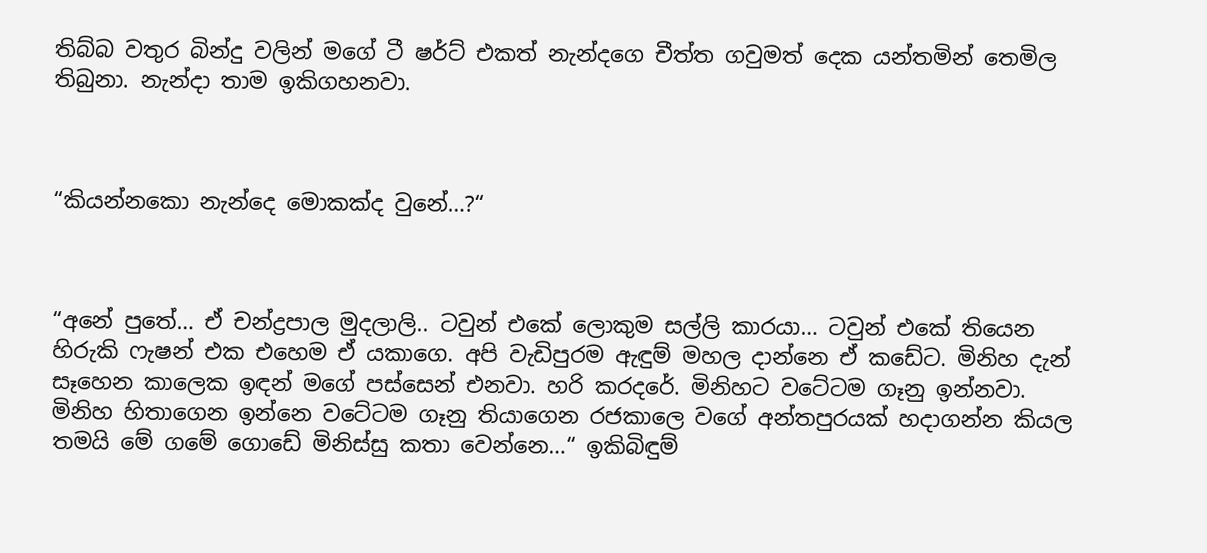තිබ්බ වතුර බින්දු වලින් මගේ ටී ෂර්ට් එකත් නැන්දගෙ චීත්ත ගවුමත් දෙක යන්තමින් තෙමිල තිබුනා. නැන්දා තාම ඉකිගහනවා.



“කියන්නකො නැන්දෙ මොකක්ද වුනේ…?“



“අනේ පුතේ… ඒ චන්ද්‍රපාල මුදලාලි.. ටවුන් එකේ ලොකුම සල්ලි කාරයා… ටවුන් එකේ තියෙන හිරුකි ෆැෂන් එක එහෙම ඒ යකාගෙ. අපි වැඩිපුරම ඇඳුම් මහල දාන්නෙ ඒ කඩේට. මිනිහ දැන් සෑහෙන කාලෙක ඉඳන් මගේ පස්සෙන් එනවා. හරි කරදරේ. මිනිහට වටේටම ගෑනු ඉන්නවා. මිනිහ හිතාගෙන ඉන්නෙ වටේටම ගෑනු තියාගෙන රජකාලෙ වගේ අන්තපුරයක් හදාගන්න කියල තමයි මේ ගමේ ගොඩේ මිනිස්සු කතා වෙන්නෙ…“ ඉකිබිඳුම්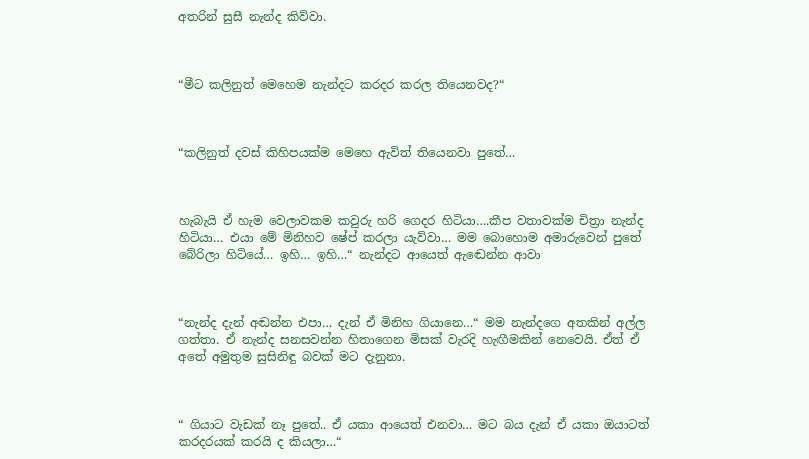අතරින් සුසී නැන්ද කිව්වා.



“මීට කලිනුත් මෙහෙම නැන්දට කරදර කරල තියෙනවද?“



“කලිනුත් දවස් කිහිපයක්ම මෙහෙ ඇවිත් තියෙනවා පුතේ…



හැබැයි ඒ හැම වෙලාවකම කවුරු හරි ගෙදර හිටියා….කීප වතාවක්ම චිත්‍රා නැන්ද හිටියා… එයා මේ මිනිහව ෂේප් කරලා යැව්වා… මම බොහොම අමාරුවෙන් පුතේ බේරිලා හිටියේ… ඉහි… ඉහි…“ නැන්දට ආයෙත් ඇඬෙන්න ආවා



“නැන්ද දැන් අඬන්න එපා… දැන් ඒ මිනිහ ගියානෙ…“ මම නැන්දගෙ අතකින් අල්ල ගත්තා. ඒ නැන්ද සනසවන්න හිතාගෙන මිසක් වැරදි හැඟීමකින් නෙවෙයි. ඒත් ඒ අතේ අමුතුම සුසිනිඳු බවක් මට දැනුනා.



“ ගියාට වැඩක් නෑ පුතේ.. ඒ යකා ආයෙත් එනවා… මට බය දැන් ඒ යකා ඔයාටත් කරදරයක් කරයි ද කියලා…“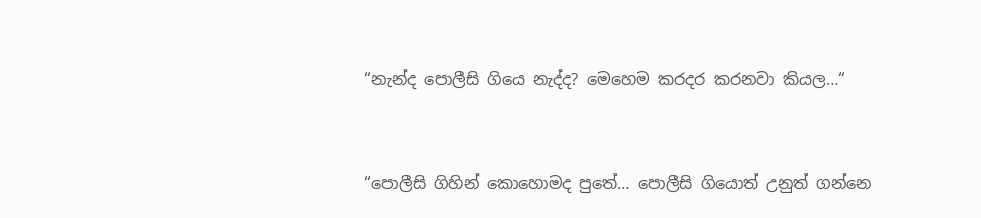“නැන්ද පොලීසි ගියෙ නැද්ද? මෙහෙම කරදර කරනවා කියල…“



“පොලීසි ගිහින් කොහොමද පුතේ… පොලීසි ගියොත් උනුත් ගන්නෙ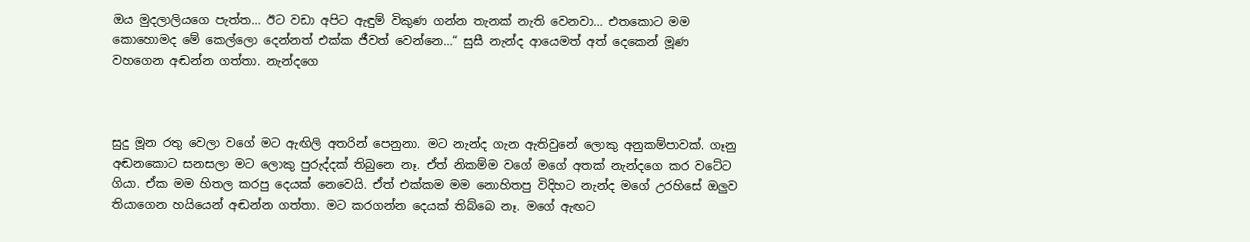ඔය මුදලාලියගෙ පැත්ත… ඊට වඩා අපිට ඇඳුම් විකුණ ගන්න තැනක් නැති වෙනවා… එතකොට මම කොහොමද මේ කෙල්ලො දෙන්නත් එක්ක ජීවත් වෙන්නෙ…“ සුසී නැන්ද ආයෙමත් අත් දෙකෙන් මූණ වහගෙන අඬන්න ගත්තා. නැන්දගෙ



සුදු මූන රතු වෙලා වගේ මට ඇඟිලි අතරින් පෙනුනා. මට නැන්ද ගැන ඇතිවුනේ ලොකු අනුකම්පාවක්. ගෑනු අඬනකොට සනසලා මට ලොකු පුරුද්දක් තිබුනෙ නෑ. ඒත් නිකම්ම වගේ මගේ අතක් නැන්දගෙ කර වටේට ගියා. ඒක මම හිතල කරපු දෙයක් නෙවෙයි. ඒත් එක්කම මම නොහිතපු විදිහට නැන්ද මගේ උරහිසේ ඔලුව තියාගෙන හයියෙන් අඬන්න ගත්තා. මට කරගන්න දෙයක් තිබ්බෙ නෑ. මගේ ඇඟට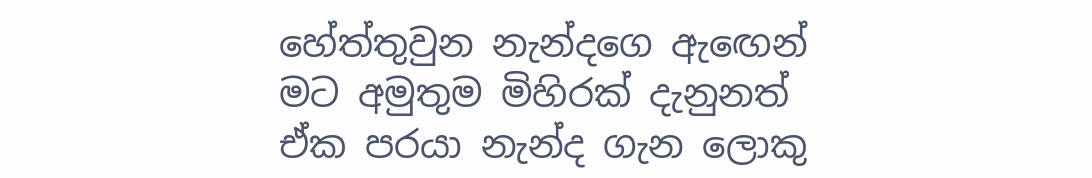හේත්තුවුන නැන්දගෙ ඇඟෙන් මට අමුතුම මිහිරක් දැනුනත් ඒක පරයා නැන්ද ගැන ලොකු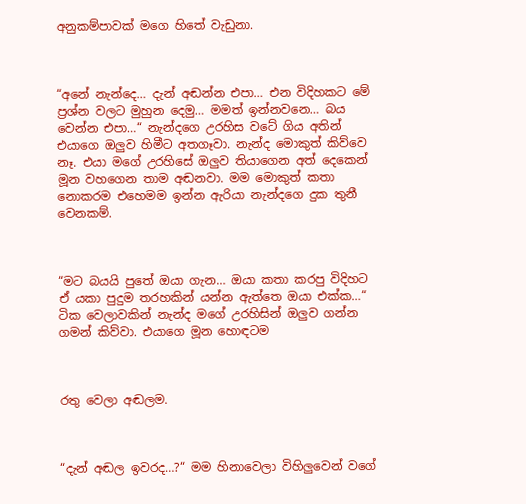අනුකම්පාවක් මගෙ හිතේ වැඩුනා.



“අනේ නැන්දෙ… දැන් අඬන්න එපා… එන විදිහකට මේ ප්‍රශ්න වලට මුහුන දෙමු… මමත් ඉන්නවනෙ… බය වෙන්න එපා…“ නැන්දගෙ උරහිස වටේ ගිය අතින් එයාගෙ ඔලුව හිමීට අතගෑවා. නැන්ද මොකුත් කිව්වෙ නෑ. එයා මගේ උරහිසේ ඔලුව තියාගෙන අත් දෙකෙන් මූන වහගෙන තාම අඬනවා. මම මොකුත් කතා නොකරම එහෙමම ඉන්න ඇරියා නැන්දගෙ දුක තුනී වෙනකම්.



“මට බයයි පුතේ ඔයා ගැන… ඔයා කතා කරපු විදිහට ඒ යකා පුදුම තරහකින් යන්න ඇත්තෙ ඔයා එක්ක…“ ටික වෙලාවකින් නැන්ද මගේ උරහිසින් ඔලුව ගන්න ගමන් කිව්වා. එයාගෙ මූන හොඳටම



රතු වෙලා අඬලම.



“දැන් අඬල ඉවරද…?“ මම හිනාවෙලා විහිලුවෙන් වගේ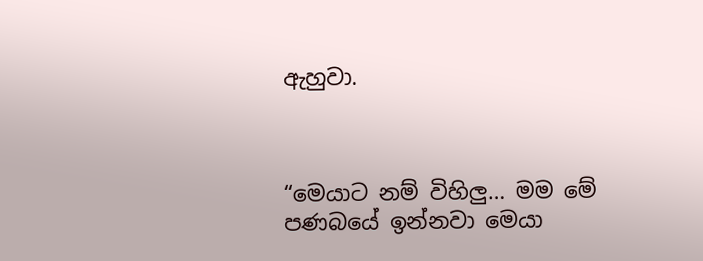ඇහුවා.



“මෙයාට නම් විහිලු… මම මේ පණබයේ ඉන්නවා මෙයා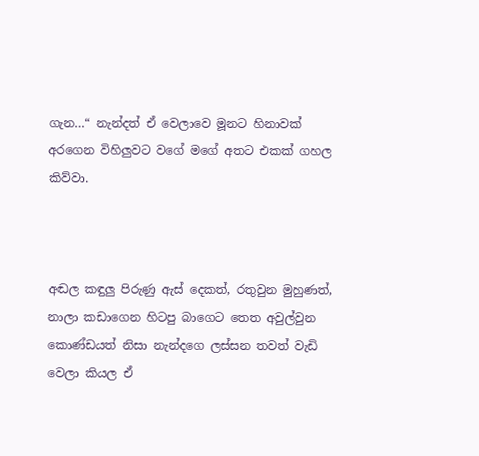ගැන…“ නැන්දත් ඒ වෙලාවෙ මූනට හිනාවක් අරගෙන විහිලුවට වගේ මගේ අතට එකක් ගහල කිව්වා.



අඬල කඳුලු පිරුණු ඇස් දෙකත්, රතුවුන මුහුණත්, නාලා කඩාගෙන හිටපු බාගෙට තෙත අවුල්වුන කොණ්ඩයත් නිසා නැන්දගෙ ලස්සන තවත් වැඩි වෙලා කියල ඒ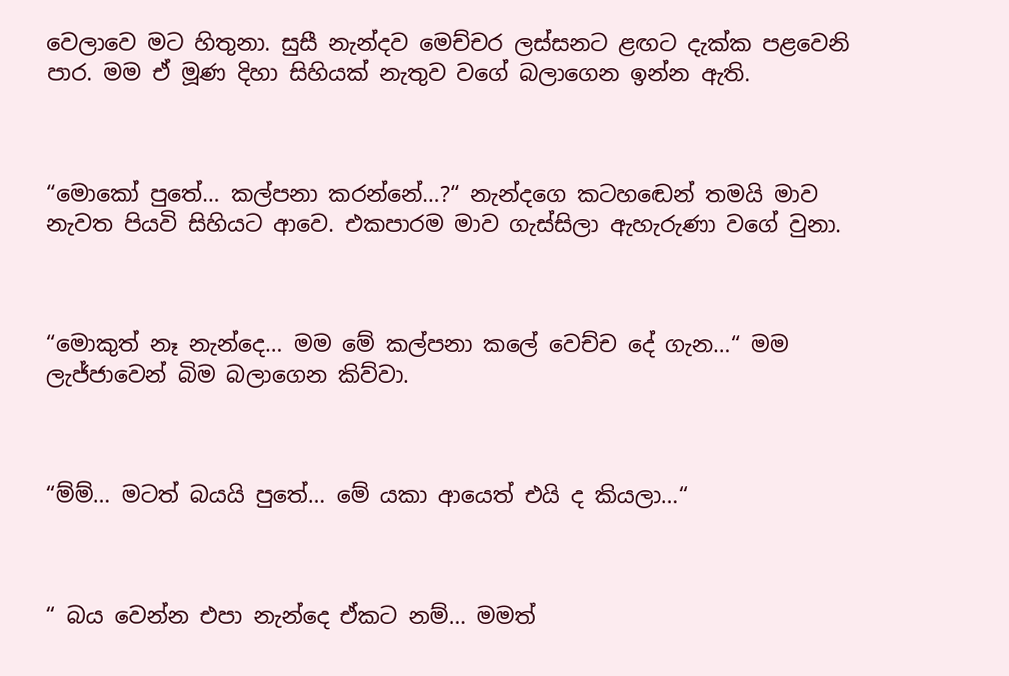වෙලාවෙ මට හිතුනා. සුසී නැන්දව මෙච්චර ලස්සනට ළඟට දැක්ක පළවෙනි පාර. මම ඒ මූණ දිහා සිහියක් නැතුව වගේ බලාගෙන ඉන්න ඇති.



“මොකෝ පුතේ… කල්පනා කරන්නේ…?“ නැන්දගෙ කටහඬෙන් තමයි මාව නැවත පියවි සිහියට ආවෙ. එකපාරම මාව ගැස්සිලා ඇහැරුණා වගේ වුනා.



“මොකුත් නෑ නැන්දෙ… මම මේ කල්පනා කලේ වෙච්ච දේ ගැන…“ මම ලැජ්ජාවෙන් බිම බලාගෙන කිව්වා.



“ම්ම්… මටත් බයයි පුතේ… මේ යකා ආයෙත් එයි ද කියලා…“



“ බය වෙන්න එපා නැන්දෙ ඒකට නම්… මමත්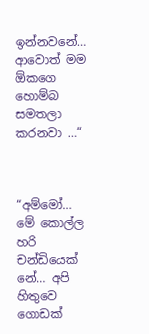ඉන්නවනේ… ආවොත් මම ඕකගෙ හොම්බ සමතලා කරනවා …“



“අම්මෝ… මේ කොල්ල හරි චන්ඩියෙක් නේ… අපි හිතුවෙ ගොඩක්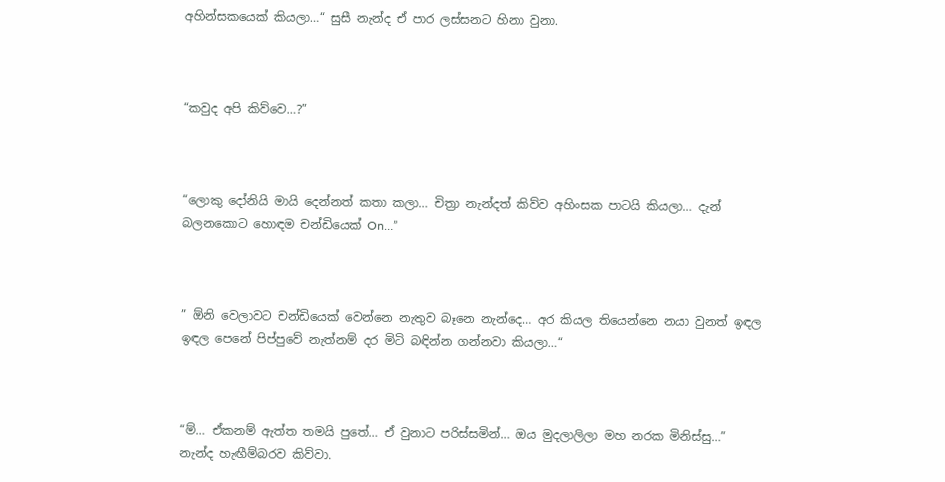අහින්සකයෙක් කියලා…“ සුසී නැන්ද ඒ පාර ලස්සනට හිනා වුනා.



“කවුද අපි කිව්වෙ…?”



“ලොකු දෝනියි මායි දෙන්නත් කතා කලා… චිත්‍රා නැන්දත් කිව්ව අහිංසක පාටයි කියලා… දැන් බලනකොට හොඳම චන්ඩියෙක් On…”



” ඕනි වෙලාවට චන්ඩියෙක් වෙන්නෙ නැතුව බෑනෙ නැන්දෙ… අර කියල තියෙන්නෙ නයා වුනත් ඉඳල ඉඳල පෙනේ පිප්පුවේ නැත්නම් දර මිටි බඳින්න ගන්නවා කියලා…“



“ම්… ඒකනම් ඇත්ත තමයි පුතේ… ඒ වුනාට පරිස්සමින්… ඔය මුදලාලිලා මහ නරක මිනිස්සු…” නැන්ද හැඟීම්බරව කිව්වා.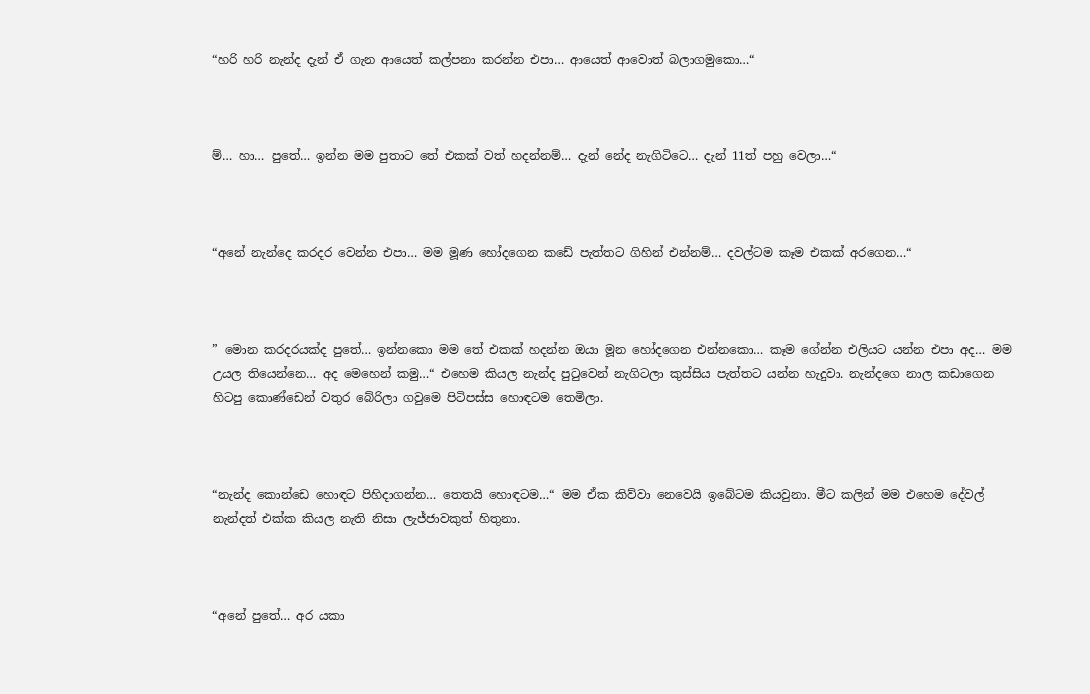“හරි හරි නැන්ද දැන් ඒ ගැන ආයෙත් කල්පනා කරන්න එපා… ආයෙත් ආවොත් බලාගමුකො…“



ම්… හා… පුතේ… ඉන්න මම පුතාට තේ එකක් වත් හදන්නම්… දැන් නේද නැගිටිටෙ… දැන් 11ත් පහු වෙලා…“



“අනේ නැන්දෙ කරදර වෙන්න එපා… මම මූණ හෝදගෙන කඩේ පැත්තට ගිහින් එන්නම්… දවල්ටම කෑම එකක් අරගෙන…“



” මොන කරදරයක්ද පුතේ… ඉන්නකො මම තේ එකක් හදන්න ඔයා මූන හෝදගෙන එන්නකො… කෑම ගේන්න එලියට යන්න එපා අද… මම උයල තියෙන්නෙ… අද මෙහෙන් කමු…“ එහෙම කියල නැන්ද පුටුවෙන් නැගිටලා කුස්සිය පැත්තට යන්න හැදුවා. නැන්දගෙ නාල කඩාගෙන හිටපු කොණ්ඩෙන් වතුර බේරිලා ගවුමෙ පිටිපස්ස හොඳටම තෙමිලා.



“නැන්ද කොන්ඩෙ හොඳට පිහිදාගන්න… තෙතයි හොඳටම…“ මම ඒක කිව්වා නෙවෙයි ඉබේටම කියවුනා. මීට කලින් මම එහෙම දේවල් නැන්දත් එක්ක කියල නැති නිසා ලැජ්ජාවකුත් හිතුනා.



“අනේ පුතේ… අර යකා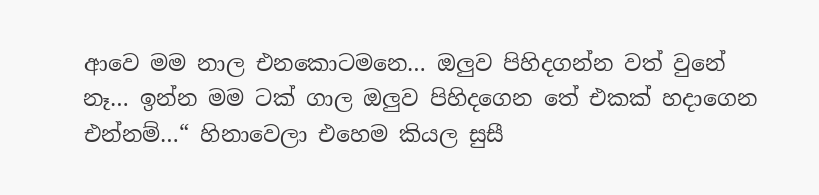ආවෙ මම නාල එනකොටමනෙ… ඔලුව පිහිදගන්න වත් වුනේ නෑ… ඉන්න මම ටක් ගාල ඔලුව පිහිදගෙන තේ එකක් හදාගෙන එන්නම්…“ හිනාවෙලා එහෙම කියල සුසී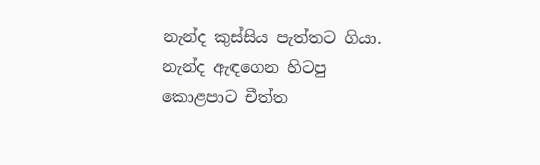නැන්ද කුස්සිය පැත්තට ගියා. නැන්ද ඇඳගෙන හිටපු කොළපාට චීත්ත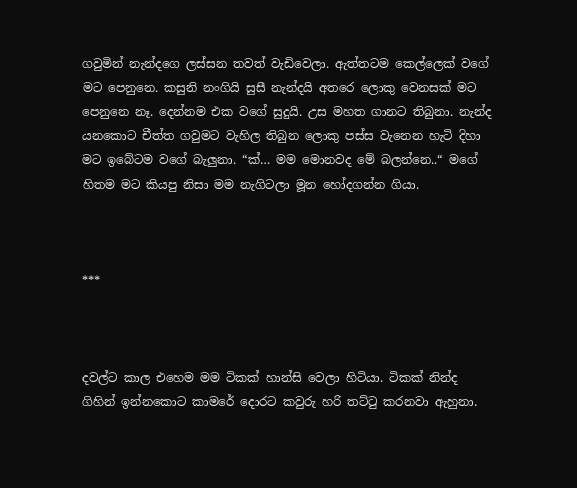ගවුමින් නැන්දගෙ ලස්සන තවත් වැඩිවෙලා. ඇත්තටම කෙල්ලෙක් වගේ මට පෙනුනෙ. කසුනි නංගියි සුසී නැන්දයි අතරෙ ලොකු වෙනසක් මට පෙනුනෙ නෑ. දෙන්නම එක වගේ සුදුයි. උස මහත ගානට තිබුනා. නැන්ද යනකොට චීත්ත ගවුමට වැහිල තිබුන ලොකු පස්ස වැනෙන හැටි දිහා මට ඉබේටම වගේ බැලුනා. “ක්… මම මොනවද මේ බලන්නෙ..“ මගේ හිතම මට කියපු නිසා මම නැගිටලා මූන හෝදගන්න ගියා.



***



දවල්ට කාල එහෙම මම ටිකක් හාන්සි වෙලා හිටියා. ටිකක් නින්ද ගිහින් ඉන්නකොට කාමරේ දොරට කවුරු හරි තට්ටු කරනවා ඇහුනා.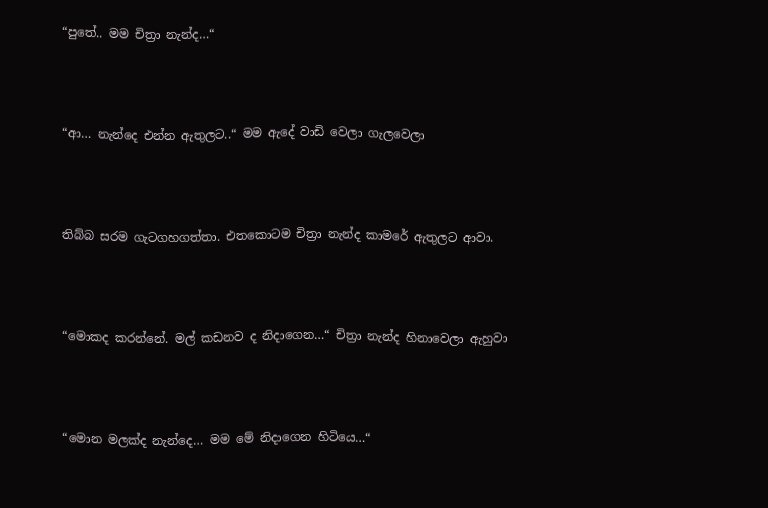“පුතේ.. මම චිත්‍රා නැන්ද…“



“ආ… නැන්දෙ එන්න ඇතුලට..“ මම ඇදේ වාඩි වෙලා ගැලවෙලා



තිබ්බ සරම ගැටගහගත්තා. එතකොටම චිත්‍රා නැන්ද කාමරේ ඇතුලට ආවා.



“මොකද කරන්නේ. මල් කඩනව ද නිදාගෙන…“ චිත්‍රා නැන්ද හිනාවෙලා ඇහුවා



“මොන මලක්ද නැන්දෙ… මම මේ නිදාගෙන හිටියෙ…“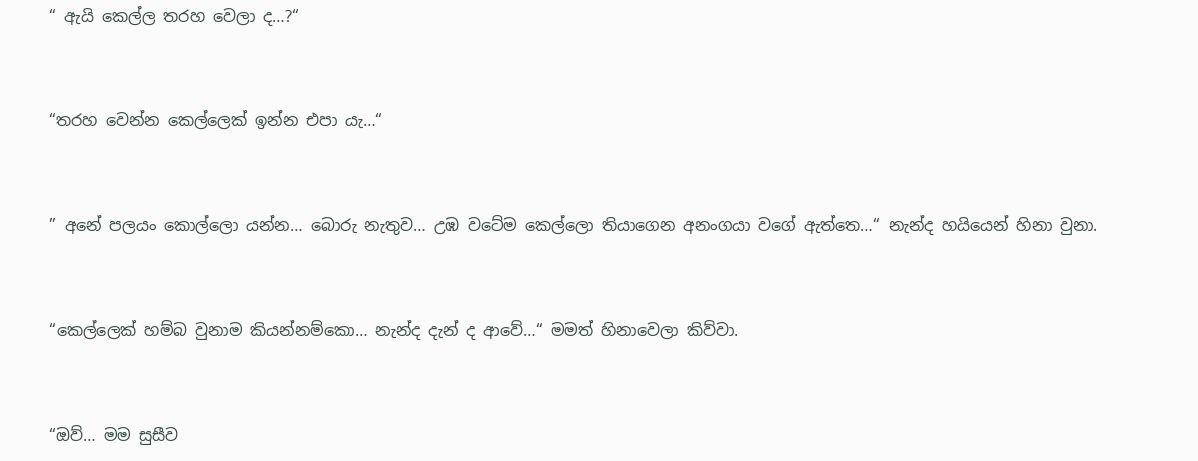“ ඇයි කෙල්ල තරහ වෙලා ද…?“



“තරහ වෙන්න කෙල්ලෙක් ඉන්න එපා යැ…“



” අනේ පලයං කොල්ලො යන්න… බොරු නැතුව… උඹ වටේම කෙල්ලො තියාගෙන අනංගයා වගේ ඇත්තෙ…“ නැන්ද හයියෙන් හිනා වුනා.



“කෙල්ලෙක් හම්බ වුනාම කියන්නම්කො… නැන්ද දැන් ද ආවේ…“ මමත් හිනාවෙලා කිව්වා.



“ඔව්… මම සුසීව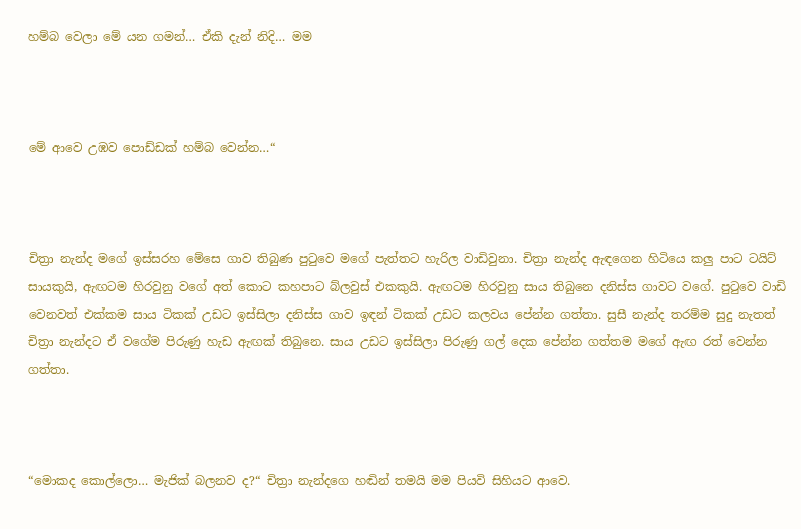හම්බ වෙලා මේ යන ගමන්… ඒකි දැන් නිදි… මම



මේ ආවෙ උඹව පොඩ්ඩක් හම්බ වෙන්න…“



චිත්‍රා නැන්ද මගේ ඉස්සරහ මේසෙ ගාව තිබුණ පුටුවෙ මගේ පැත්තට හැරිල වාඩිවුනා. චිත්‍රා නැන්ද ඇඳගෙන හිටියෙ කලු පාට ටයිට් සායකුයි, ඇඟටම හිරවුනු වගේ අත් කොට කහපාට බ්ලවුස් එකකුයි. ඇඟටම හිරවුනු සාය තිබුනෙ දනිස්ස ගාවට වගේ. පුටුවෙ වාඩි වෙනවත් එක්කම සාය ටිකක් උඩට ඉස්සිලා දනිස්ස ගාව ඉඳන් ටිකක් උඩට කලවය පේන්න ගත්තා. සුසී නැන්ද තරම්ම සුදු නැතත් චිත්‍රා නැන්දට ඒ වගේම පිරුණු හැඩ ඇඟක් තිබුනෙ. සාය උඩට ඉස්සිලා පිරුණු ගල් දෙක පේන්න ගත්තම මගේ ඇඟ රත් වෙන්න ගත්තා.



“මොකද කොල්ලො… මැජික් බලනව ද?“ චිත්‍රා නැන්දගෙ හඬින් තමයි මම පියවි සිහියට ආවෙ.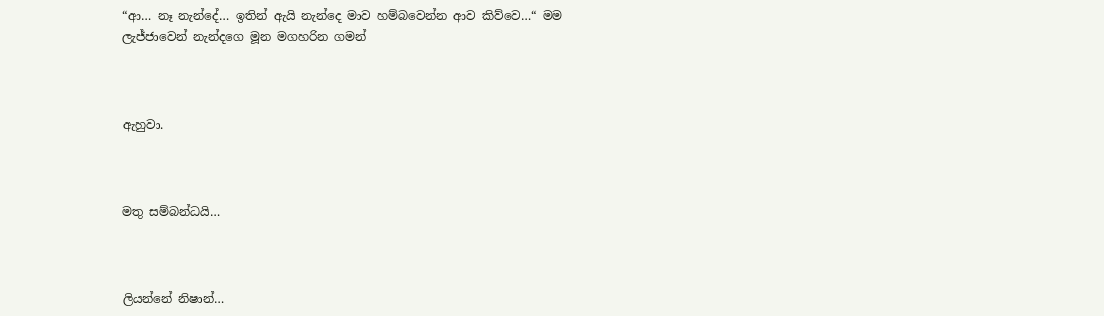“ආ… නෑ නැන්දේ… ඉතින් ඇයි නැන්දෙ මාව හම්බවෙන්න ආව කිව්වෙ…“ මම ලැජ්ජාවෙන් නැන්දගෙ මූන මගහරින ගමන්



ඇහුවා.



මතු සම්බන්ධයි…



ලියන්නේ නිෂාන්…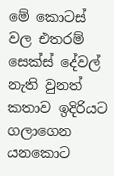මේ කොටස් වල එතරම් සෙක්ස් දේවල් නැති වුනත් කතාව ඉදිරියට ගලාගෙන යනකොට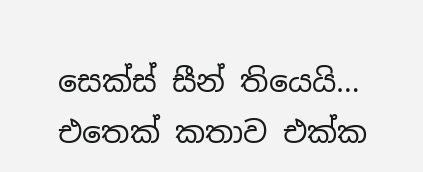සෙක්ස් සීන් තියෙයි… එතෙක් කතාව එක්ක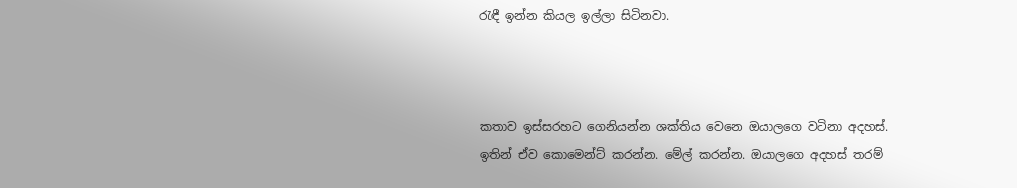රැඳී ඉන්න කියල ඉල්ලා සිටිනවා.



කතාව ඉස්සරහට ගෙනියන්න ශක්තිය වෙනෙ ඔයාලගෙ වටිනා අදහස්. ඉතින් ඒව කොමෙන්ට් කරන්න. මේල් කරන්න. ඔයාලගෙ අදහස් තරම්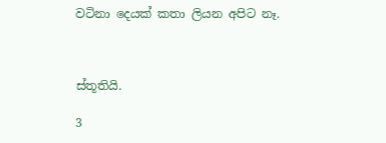වටිනා දෙයක් කතා ලියන අපිට නෑ.



ස්තූතියි.

3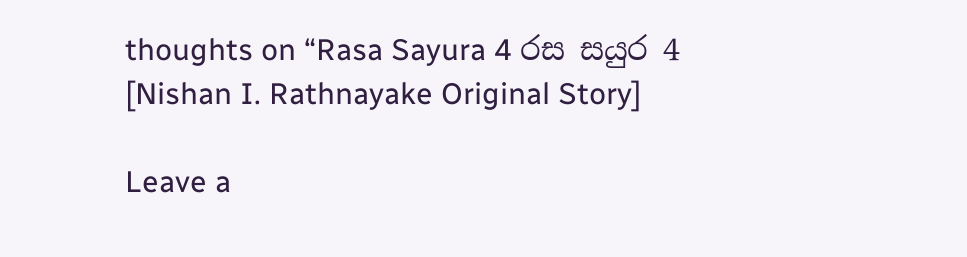thoughts on “Rasa Sayura 4 රස සයුර 4 [Nishan I. Rathnayake Original Story]

Leave a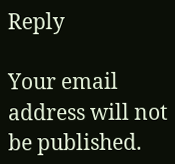Reply

Your email address will not be published.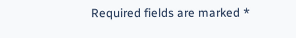Required fields are marked *